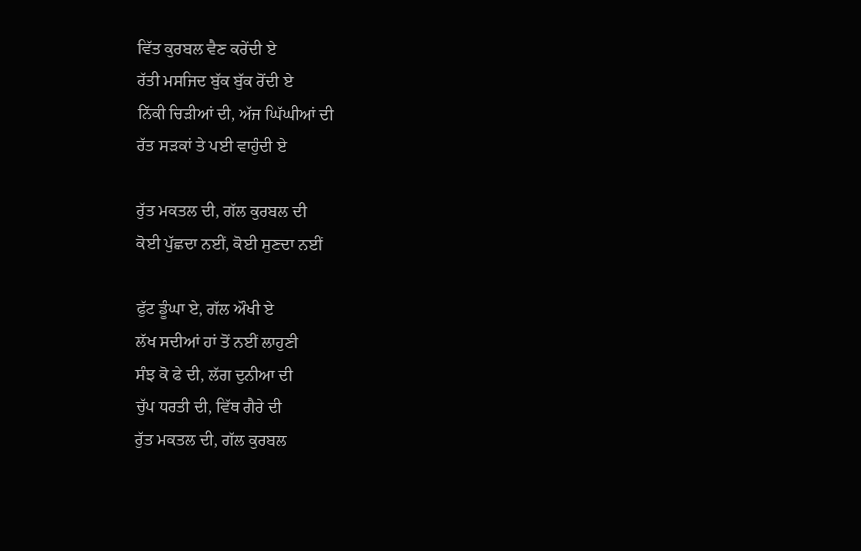ਵਿੱਤ ਕੁਰਬਲ ਵੈਣ ਕਰੇਂਦੀ ਏ
ਰੱਤੀ ਮਸਜਿਦ ਬੁੱਕ ਬੁੱਕ ਰੋਂਦੀ ਏ
ਨਿੱਕੀ ਚਿੜੀਆਂ ਦੀ, ਅੱਜ ਘਿੱਘੀਆਂ ਦੀ
ਰੱਤ ਸੜਕਾਂ ਤੇ ਪਈ ਵਾਹੁੰਦੀ ਏ

ਰੁੱਤ ਮਕਤਲ ਦੀ, ਗੱਲ ਕੁਰਬਲ ਦੀ
ਕੋਈ ਪੁੱਛਦਾ ਨਈਂ, ਕੋਈ ਸੁਣਦਾ ਨਈਂ

ਫੁੱਟ ਡੂੰਘਾ ਏ, ਗੱਲ ਔਖੀ ਏ
ਲੱਖ ਸਦੀਆਂ ਹਾਂ ਤੋਂ ਨਈਂ ਲਾਹੁਣੀ
ਸੰਝ ਕੋ ਫੇ ਦੀ, ਲੱਗ ਦੁਨੀਆ ਦੀ
ਚੁੱਪ ਧਰਤੀ ਦੀ, ਵਿੱਥ ਗੈਰੇ ਦੀ
ਰੁੱਤ ਮਕਤਲ ਦੀ, ਗੱਲ ਕੁਰਬਲ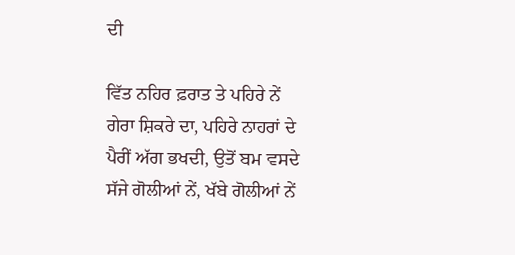ਦੀ

ਵਿੱਤ ਨਹਿਰ ਫ਼ਰਾਤ ਤੇ ਪਹਿਰੇ ਨੇਂ
ਗੇਰਾ ਸ਼ਿਕਰੇ ਦਾ, ਪਹਿਰੇ ਨਾਹਰਾਂ ਦੇ
ਪੈਰੀਂ ਅੱਗ ਭਖਦੀ, ਉਤੋਂ ਬਮ ਵਸਦੇ
ਸੱਜੇ ਗੋਲੀਆਂ ਨੇਂ, ਖੱਬੇ ਗੋਲੀਆਂ ਨੇਂ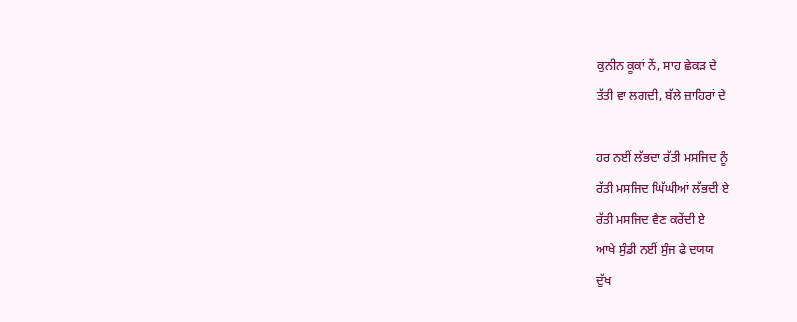ਕੁਨੀਨ ਕੂਕਾਂ ਨੇਂ, ਸਾਹ ਛੇਕੜ ਦੇ
ਤੱਤੀ ਵਾ ਲਗਦੀ, ਬੱਲੇ ਜ਼ਾਹਿਰਾਂ ਦੇ

ਹਰ ਨਈਂ ਲੱਭਦਾ ਰੱਤੀ ਮਸਜਿਦ ਨੂੰ
ਰੱਤੀ ਮਸਜਿਦ ਘਿੱਘੀਆਂ ਲੱਭਦੀ ਏ
ਰੱਤੀ ਮਸਜਿਦ ਵੈਣ ਕਰੇਂਦੀ ਏ
ਆਖੇ ਸੁੰਡੀ ਨਈਂ ਸੁੰਜ ਫੇ ਦਯਯ
ਦੁੱਖ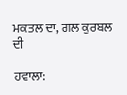ਮਕਤਲ ਦਾ, ਗਲ ਕੁਰਬਲ ਦੀ

ਹਵਾਲਾ: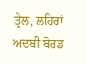ਤ੍ਰੇਲ, ਲਹਿਰਾਂ ਅਦਬੀ ਬੋਰਡ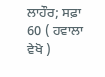ਲਾਹੌਰ; ਸਫ਼ਾ 60 ( ਹਵਾਲਾ ਵੇਖੋ )